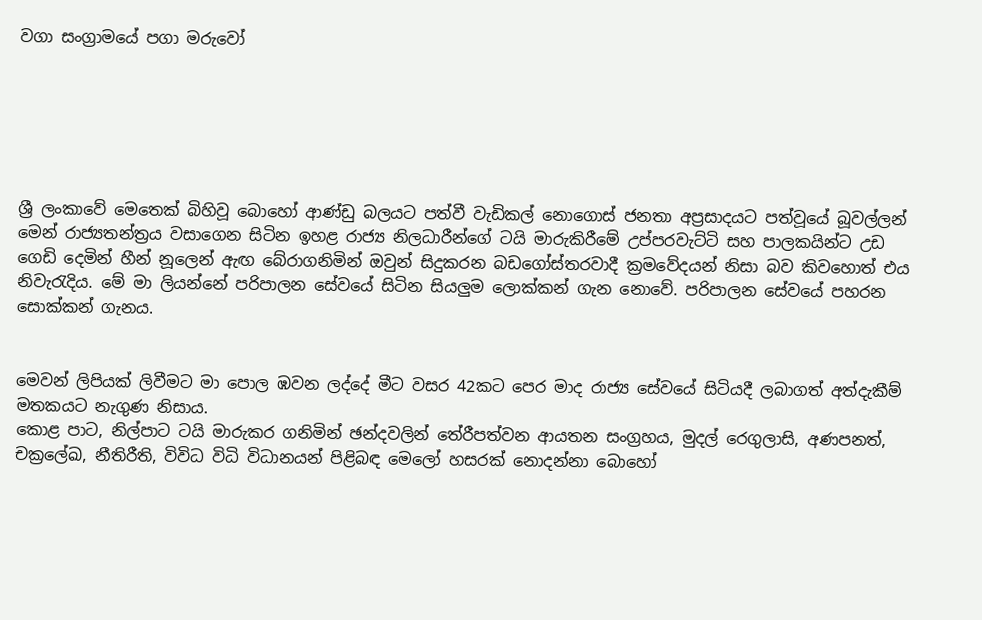වගා සංග්‍රාමයේ පගා මරුවෝ






ශ්‍රී ලංකාවේ මෙතෙක් බිහිවූ බොහෝ ආණ්ඩු බලයට පත්වී වැඩිකල් නොගොස් ජනතා අප්‍රසාදයට පත්වූයේ බූවල්ලන් මෙන් රාජ්‍යතන්ත්‍රය වසාගෙන සිටින ඉහළ රාජ්‍ය නිලධාරීන්ගේ ටයි මාරුකිරීමේ උප්පරවැට්ටි සහ පාලකයින්ට උඩ ගෙඩි දෙමින් හීන් නූලෙන් ඇඟ බේරාගනිමින් ඔවුන් සිදුකරන බඩගෝස්තරවාදී ක්‍රමවේදයන් නිසා බව කිවහොත් එය නිවැරැදිය. මේ මා ලියන්නේ පරිපාලන සේවයේ සිටින සියලුම ලොක්කන් ගැන නොවේ. පරිපාලන සේවයේ පහරන සොක්කන් ගැනය.


මෙවන් ලිපියක් ලිවීමට මා පොල ඹවන ලද්දේ මීට වසර 42කට පෙර මාද රාජ්‍ය සේවයේ සිටියදී ලබාගත් අත්දැකීම් මතකයට නැගුණ නිසාය.
කොළ පාට, නිල්පාට ටයි මාරුකර ගනිමින් ඡන්දවලින් තේරීපත්වන ආයතන සංග්‍රහය, මුදල් රෙගුලාසි, අණපනත්, චක්‍රලේඛ, නීතිරීති, විවිධ විධි විධානයන් පිළිබඳ මෙලෝ හසරක් නොදන්නා බොහෝ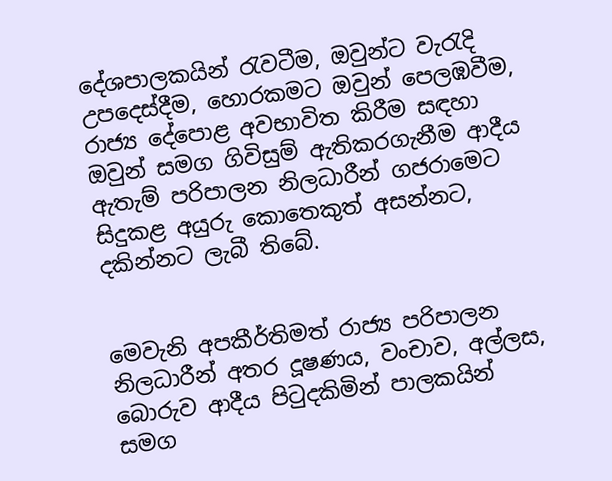දේශපාලකයින් රැවටීම, ඔවුන්ට වැරැදි උපදෙස්දීම, හොරකමට ඔවුන් පෙලඹවීම, රාජ්‍ය දේපොළ අවභාවිත කිරීම සඳහා ඔවුන් සමග ගිවිසුම් ඇතිකරගැනීම ආදීය ඇතැම් පරිපාලන නිලධාරීන් ගජරාමෙට සිදුකළ අයුරු කොතෙකුත් අසන්නට, දකින්නට ලැබී තිබේ.


මෙවැනි අපකීර්තිමත් රාජ්‍ය පරිපාලන නිලධාරීන් අතර දූෂණය, වංචාව, අල්ලස, බොරුව ආදීය පිටුදකිමින් පාලකයින් සමග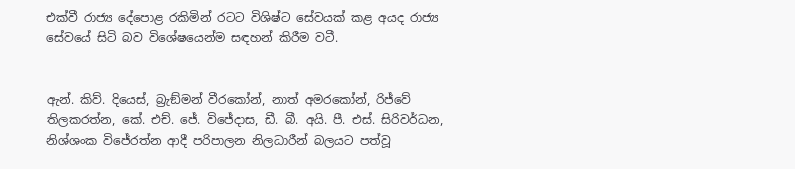එක්වී රාජ්‍ය දේපොළ රකිමින් රටට විශිෂ්ට සේවයක් කළ අයද රාජ්‍ය සේවයේ සිටි බව විශේෂයෙන්ම සඳහන් කිරීම වටී.


ඇන්. කිව්. දියෙස්, බ්‍රැඞ්මන් වීරකෝන්, නාත් අමරකෝන්, රිජ්වේ තිලකරත්න, කේ. එච්. ජේ. විජේදාස, ඩී. බී. අයි. පී. එස්. සිරිවර්ධන, නිශ්ශංක විජේරත්න ආදී පරිපාලන නිලධාරීන් බලයට පත්වූ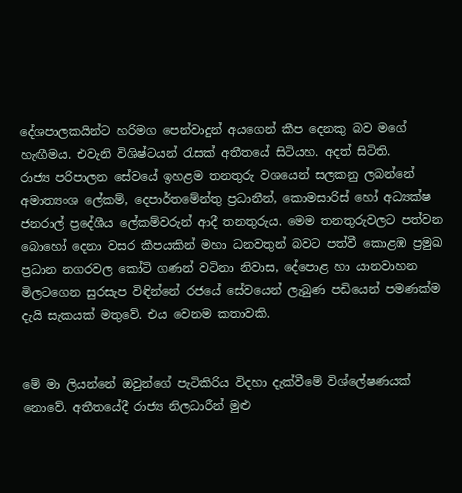දේශපාලකයින්ට හරිමග පෙන්වාදුන් අයගෙන් කීප දෙනකු බව මගේ හැඟීමය. එවැනි විශිෂ්ටයන් රැසක් අතීතයේ සිටියහ. අදත් සිටිති.
රාජ්‍ය පරිපාලන සේවයේ ඉහළම තනතුරු වශයෙන් සලකනු ලබන්නේ අමාත්‍යංශ ලේකම්, දෙපාර්තමේන්තු ප්‍රධානීන්, කොමසාරිස් හෝ අධ්‍යක්ෂ ජනරාල් ප්‍රදේශීය ලේකම්වරුන් ආදී තනතුරුය. මෙම තනතුරුවලට පත්වන බොහෝ දෙනා වසර කීපයකින් මහා ධනවතුන් බවට පත්වී කොළඹ ප්‍රමුඛ ප්‍රධාන නගරවල කෝටි ගණන් වටිනා නිවාස, දේපොළ හා යානවාහන මිලටගෙන සුරසැප විඳින්නේ රජයේ සේවයෙන් ලැබුණ පඩියෙන් පමණක්ම දැයි සැකයක් මතුවේ. එය වෙනම කතාවකි.


මේ මා ලියන්නේ ඔවුන්ගේ පැටිකිරිය විදහා දැක්වීමේ විශ්ලේෂණයක් නොවේ. අතීතයේදී රාජ්‍ය නිලධාරීන් මුළු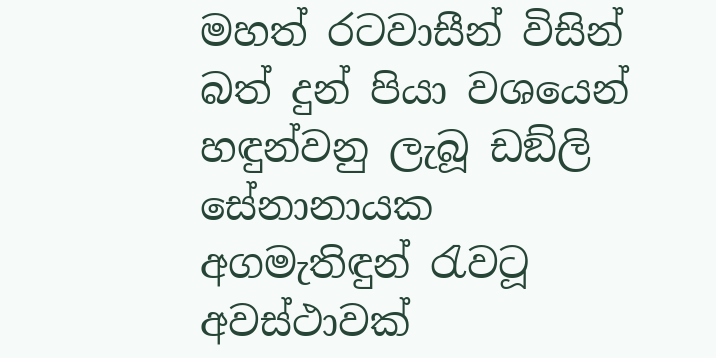මහත් රටවාසීන් විසින් බත් දුන් පියා වශයෙන් හඳුන්වනු ලැබූ ඩඞ්ලි සේනානායක අගමැතිඳුන් රැවටූ අවස්ථාවක්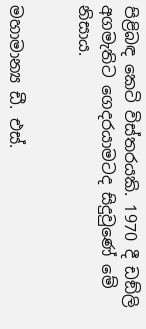පිළිබඳ කෙටි විස්තරයකි. 1970 දී ඩඞ්ලි අගමැතිට ගෙදරයාමටද සිදුවුණේ මේ නිසාය.


මහාමාන්‍ය ඩී. එස්.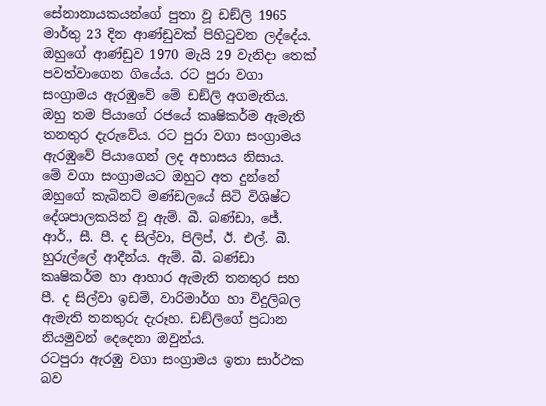සේනානායකයන්ගේ පුතා වූ ඩඞ්ලි 1965 මාර්තු 23 දින ආණ්ඩුවක් පිහිටුවන ලද්දේය. ඔහුගේ ආණ්ඩුව 1970 මැයි 29 වැනිදා තෙක් පවත්වාගෙන ගියේය. රට පුරා වගා සංග්‍රාමය ඇරඹුවේ මේ ඩඞ්ලි අගමැතිය. ඔහු තම පියාගේ රජයේ කෘෂිකර්ම ඇමැති තනතුර දැරුවේය. රට පුරා වගා සංග්‍රාමය ඇරඹුවේ පියාගෙන් ලද අභාසය නිසාය.
මේ වගා සංග්‍රාමයට ඔහුට අත දුන්නේ ඔහුගේ කැබිනට් මණ්ඩලයේ සිටි විශිෂ්ට දේශපාලකයින් වූ ඇම්. බී. බණ්ඩා, ජේ. ආර්., සී. පී. ද සිල්වා, පිලිප්, ඊ. එල්. බී. හුරුල්ලේ ආදීන්ය. ඇම්. බී. බණ්ඩා කෘෂිකර්ම හා ආහාර ඇමැති තනතුර සහ පී. ද සිල්වා ඉඩම්, වාරිමාර්ග හා විදුලිබල ඇමැති තනතුරු දැරූහ. ඩඞ්ලිගේ ප්‍රධාන නියමුවන් දෙදෙනා ඔවුන්ය.
රටපුරා ඇරඹු වගා සංග්‍රාමය ඉතා සාර්ථක බව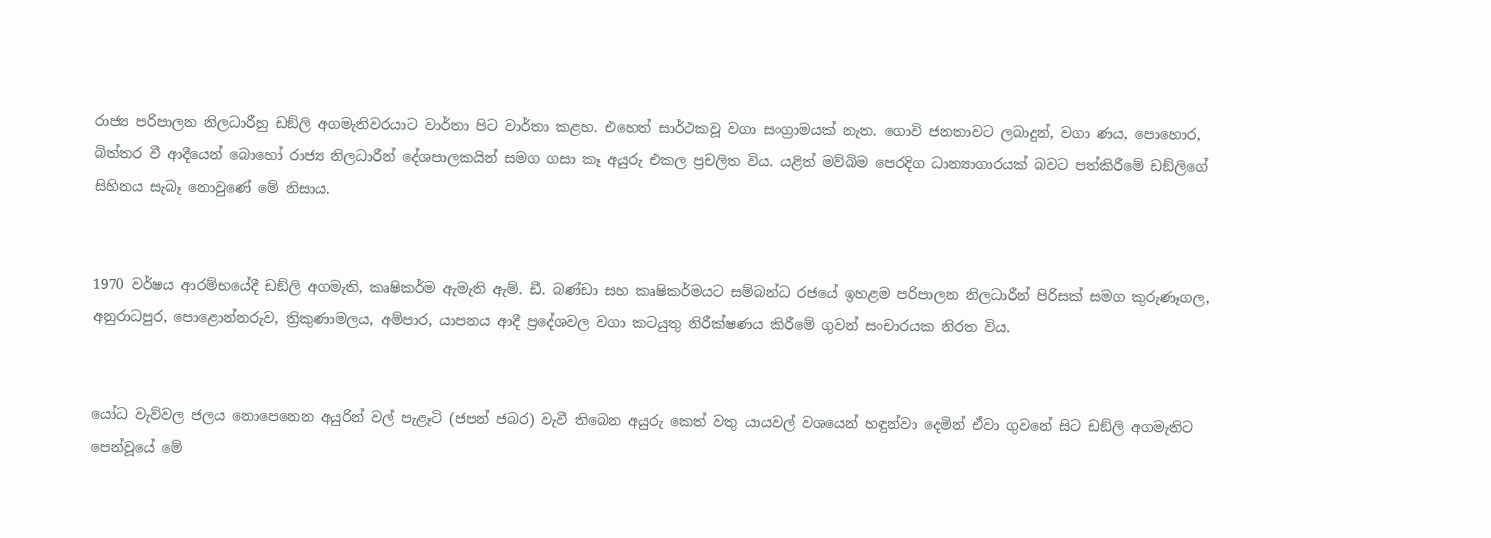රාජ්‍ය පරිපාලන නිලධාරීහු ඩඞ්ලි අගමැතිවරයාට වාර්තා පිට වාර්තා කළහ. එහෙත් සාර්ථකවූ වගා සංග්‍රාමයක් නැත. ගොවි ජනතාවට ලබාදුන්, වගා ණය, පොහොර, බිත්තර වී ආදීයෙන් බොහෝ රාජ්‍ය නිලධාරීන් දේශපාලකයින් සමග ගසා කෑ අයුරු එකල ප්‍රචලිත විය. යළිත් මව්බිම පෙරදිග ධාන්‍යාගාරයක් බවට පත්කිරීමේ ඩඞ්ලිගේ සිහිනය සැබෑ නොවුණේ මේ නිසාය.


1970 වර්ෂය ආරම්භයේදී ඩඞ්ලි අගමැති, කෘෂිකර්ම ඇමැති ඇම්. ඩී. බණ්ඩා සහ කෘෂිකර්මයට සම්බන්ධ රජයේ ඉහළම පරිපාලන නිලධාරීන් පිරිසක් සමග කුරුණෑගල, අනුරාධපුර, පොළොන්නරුව, ත්‍රිකුණාමලය, අම්පාර, යාපනය ආදී ප්‍රදේශවල වගා කටයුතු නිරීක්ෂණය කිරීමේ ගුවන් සංචාරයක නිරත විය.


යෝධ වැව්වල ජලය නොපෙනෙන අයුරින් වල් පැළෑටි (ජපන් ජබර) වැවී තිබෙන අයුරු කෙත් වතු යායවල් වශයෙන් හඳුන්වා දෙමින් ඒවා ගුවනේ සිට ඩඞ්ලි අගමැතිට පෙන්වූයේ මේ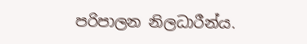පරිපාලන නිලධාරීන්ය.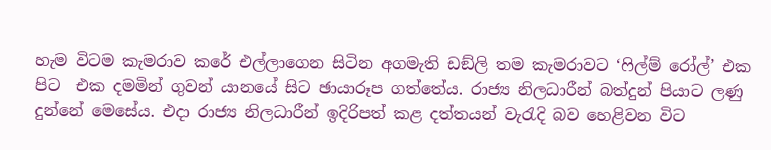හැම විටම කැමරාව කරේ එල්ලාගෙන සිටින අගමැති ඩඞ්ලි තම කැමරාවට ‘ෆිල්ම් රෝල්’ එක පිට  එක දමමින් ගුවන් යානයේ සිට ඡායාරූප ගත්තේය. රාජ්‍ය නිලධාරීන් බත්දුන් පියාට ලණු දුන්නේ මෙසේය. එදා රාජ්‍ය නිලධාරීන් ඉදිරිපත් කළ දත්තයන් වැරැදි බව හෙළිවන විට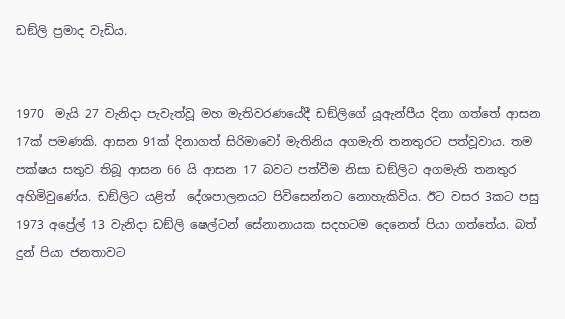ඩඞ්ලි ප්‍රමාද වැඩිය.


1970  මැයි 27 වැනිදා පැවැත්වූ මහ මැතිවරණයේදී ඩඞ්ලිගේ යූඇන්පීය දිනා ගත්තේ ආසන 17ක් පමණකි. ආසන 91ක් දිනාගත් සිරිමාවෝ මැතිනිය අගමැති තනතුරට පත්වූවාය. තම පක්ෂය සතුව තිබූ ආසන 66 යි ආසන 17 බවට පත්වීම නිසා ඩඞ්ලිට අගමැති තනතුර අහිමිවුණේය. ඩඞ්ලිට යළිත්  දේශපාලනයට පිවිසෙන්නට නොහැකිවිය. ඊට වසර 3කට පසු 1973 අප්‍රේල් 13 වැනිදා ඩඞ්ලි ෂෙල්ටන් සේනානායක සදහටම දෙනෙත් පියා ගත්තේය. බත් දුන් පියා ජනතාවට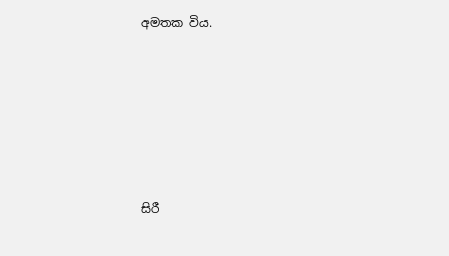අමතක විය.






සිරී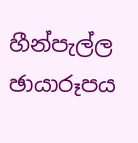හීන්පැල්ල
ඡායාරූපය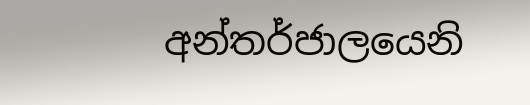අන්තර්ජාලයෙනි